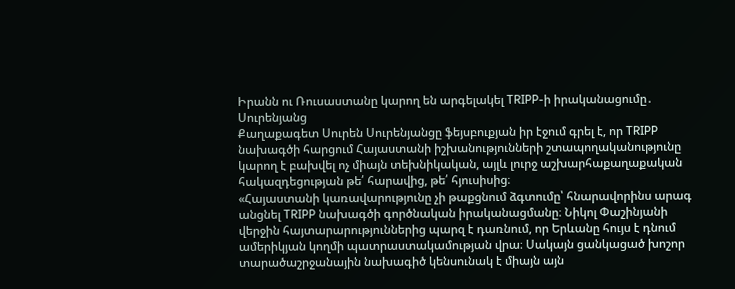Իրանն ու Ռուսաստանը կարող են արգելակել TRIPP-ի իրականացումը․ Սուրենյանց
Քաղաքագետ Սուրեն Սուրենյանցը ֆեյսբուքյան իր էջում գրել է, որ TRIPP նախագծի հարցում Հայաստանի իշխանությունների շտապողականությունը կարող է բախվել ոչ միայն տեխնիկական, այլև լուրջ աշխարհաքաղաքական հակազդեցության թե՛ հարավից, թե՛ հյուսիսից։
«Հայաստանի կառավարությունը չի թաքցնում ձգտումը՝ հնարավորինս արագ անցնել TRIPP նախագծի գործնական իրականացմանը։ Նիկոլ Փաշինյանի վերջին հայտարարություններից պարզ է դառնում, որ Երևանը հույս է դնում ամերիկյան կողմի պատրաստակամության վրա։ Սակայն ցանկացած խոշոր տարածաշրջանային նախագիծ կենսունակ է միայն այն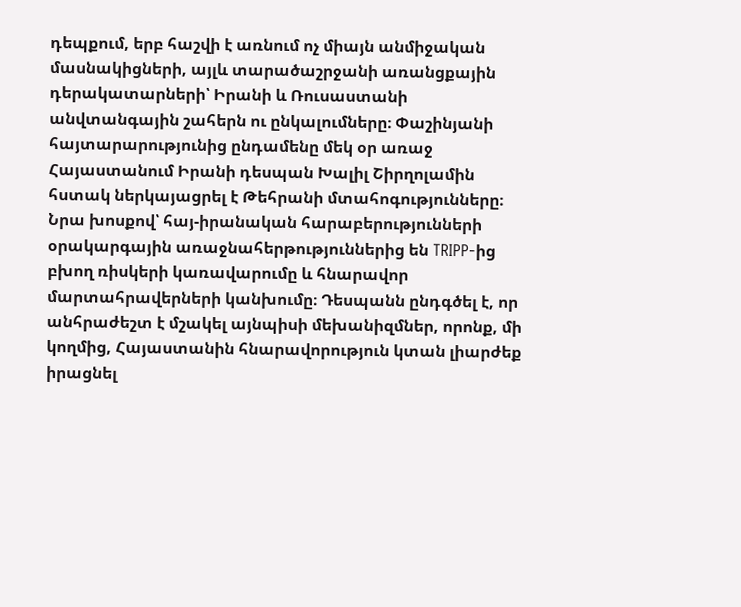դեպքում, երբ հաշվի է առնում ոչ միայն անմիջական մասնակիցների, այլև տարածաշրջանի առանցքային դերակատարների՝ Իրանի և Ռուսաստանի անվտանգային շահերն ու ընկալումները։ Փաշինյանի հայտարարությունից ընդամենը մեկ օր առաջ Հայաստանում Իրանի դեսպան Խալիլ Շիրղոլամին հստակ ներկայացրել է Թեհրանի մտահոգությունները։ Նրա խոսքով՝ հայ-իրանական հարաբերությունների օրակարգային առաջնահերթություններից են TRIPP-ից բխող ռիսկերի կառավարումը և հնարավոր մարտահրավերների կանխումը։ Դեսպանն ընդգծել է, որ անհրաժեշտ է մշակել այնպիսի մեխանիզմներ, որոնք, մի կողմից, Հայաստանին հնարավորություն կտան լիարժեք իրացնել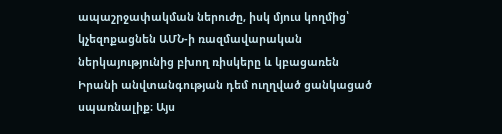ապաշրջափակման ներուժը, իսկ մյուս կողմից՝ կչեզոքացնեն ԱՄՆ-ի ռազմավարական ներկայությունից բխող ռիսկերը և կբացառեն Իրանի անվտանգության դեմ ուղղված ցանկացած սպառնալիք։ Այս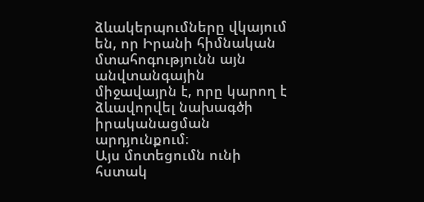ձևակերպումները վկայում են, որ Իրանի հիմնական մտահոգությունն այն անվտանգային միջավայրն է, որը կարող է ձևավորվել նախագծի իրականացման արդյունքում։
Այս մոտեցումն ունի հստակ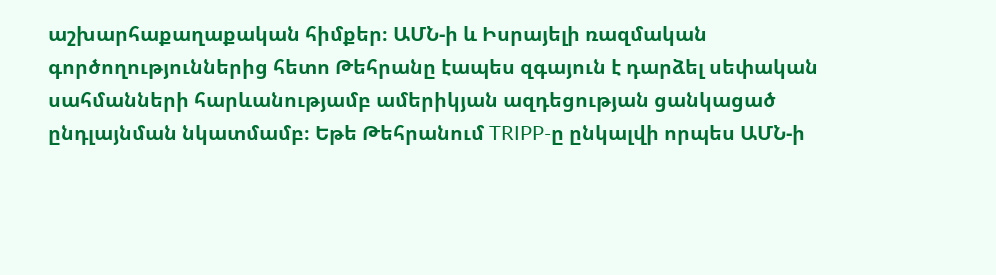աշխարհաքաղաքական հիմքեր։ ԱՄՆ-ի և Իսրայելի ռազմական գործողություններից հետո Թեհրանը էապես զգայուն է դարձել սեփական սահմանների հարևանությամբ ամերիկյան ազդեցության ցանկացած ընդլայնման նկատմամբ։ Եթե Թեհրանում TRIPP-ը ընկալվի որպես ԱՄՆ-ի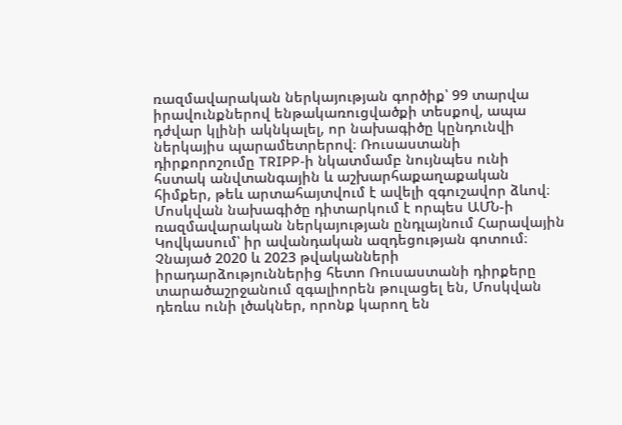ռազմավարական ներկայության գործիք՝ 99 տարվա իրավունքներով ենթակառուցվածքի տեսքով, ապա դժվար կլինի ակնկալել, որ նախագիծը կընդունվի ներկայիս պարամետրերով։ Ռուսաստանի դիրքորոշումը TRIPP-ի նկատմամբ նույնպես ունի հստակ անվտանգային և աշխարհաքաղաքական հիմքեր, թեև արտահայտվում է ավելի զգուշավոր ձևով։ Մոսկվան նախագիծը դիտարկում է որպես ԱՄՆ-ի ռազմավարական ներկայության ընդլայնում Հարավային Կովկասում՝ իր ավանդական ազդեցության գոտում։
Չնայած 2020 և 2023 թվականների իրադարձություններից հետո Ռուսաստանի դիրքերը տարածաշրջանում զգալիորեն թուլացել են, Մոսկվան դեռևս ունի լծակներ, որոնք կարող են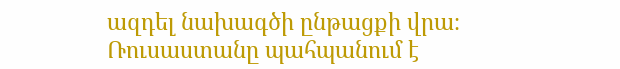ազդել նախագծի ընթացքի վրա։ Ռուսաստանը պահպանում է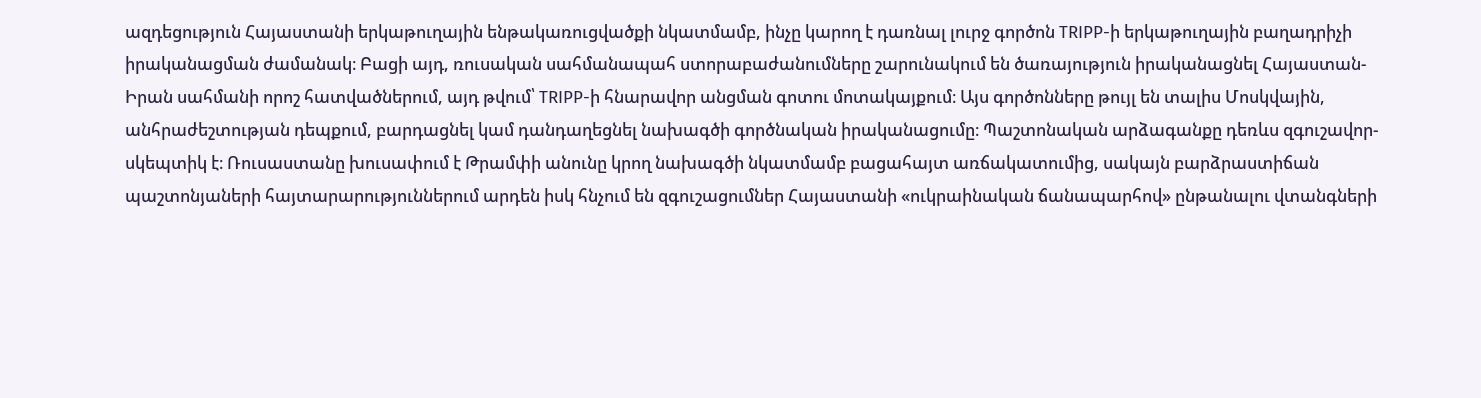ազդեցություն Հայաստանի երկաթուղային ենթակառուցվածքի նկատմամբ, ինչը կարող է դառնալ լուրջ գործոն TRIPP-ի երկաթուղային բաղադրիչի իրականացման ժամանակ։ Բացի այդ, ռուսական սահմանապահ ստորաբաժանումները շարունակում են ծառայություն իրականացնել Հայաստան-Իրան սահմանի որոշ հատվածներում, այդ թվում՝ TRIPP-ի հնարավոր անցման գոտու մոտակայքում։ Այս գործոնները թույլ են տալիս Մոսկվային, անհրաժեշտության դեպքում, բարդացնել կամ դանդաղեցնել նախագծի գործնական իրականացումը։ Պաշտոնական արձագանքը դեռևս զգուշավոր-սկեպտիկ է։ Ռուսաստանը խուսափում է Թրամփի անունը կրող նախագծի նկատմամբ բացահայտ առճակատումից, սակայն բարձրաստիճան պաշտոնյաների հայտարարություններում արդեն իսկ հնչում են զգուշացումներ Հայաստանի «ուկրաինական ճանապարհով» ընթանալու վտանգների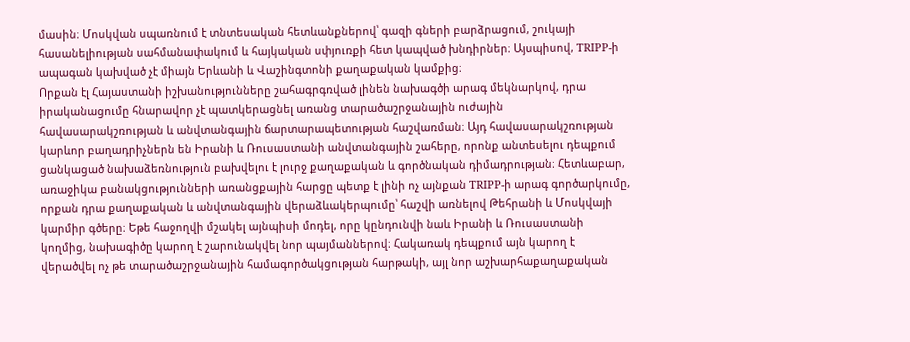մասին։ Մոսկվան սպառնում է տնտեսական հետևանքներով՝ գազի գների բարձրացում, շուկայի հասանելիության սահմանափակում և հայկական սփյուռքի հետ կապված խնդիրներ։ Այսպիսով, TRIPP-ի ապագան կախված չէ միայն Երևանի և Վաշինգտոնի քաղաքական կամքից։
Որքան էլ Հայաստանի իշխանությունները շահագրգռված լինեն նախագծի արագ մեկնարկով, դրա իրականացումը հնարավոր չէ պատկերացնել առանց տարածաշրջանային ուժային հավասարակշռության և անվտանգային ճարտարապետության հաշվառման։ Այդ հավասարակշռության կարևոր բաղադրիչներն են Իրանի և Ռուսաստանի անվտանգային շահերը, որոնք անտեսելու դեպքում ցանկացած նախաձեռնություն բախվելու է լուրջ քաղաքական և գործնական դիմադրության։ Հետևաբար, առաջիկա բանակցությունների առանցքային հարցը պետք է լինի ոչ այնքան TRIPP-ի արագ գործարկումը, որքան դրա քաղաքական և անվտանգային վերաձևակերպումը՝ հաշվի առնելով Թեհրանի և Մոսկվայի կարմիր գծերը։ Եթե հաջողվի մշակել այնպիսի մոդել, որը կընդունվի նաև Իրանի և Ռուսաստանի կողմից, նախագիծը կարող է շարունակվել նոր պայմաններով։ Հակառակ դեպքում այն կարող է վերածվել ոչ թե տարածաշրջանային համագործակցության հարթակի, այլ նոր աշխարհաքաղաքական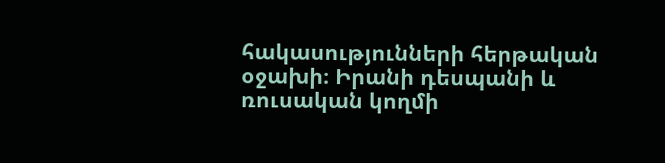հակասությունների հերթական օջախի։ Իրանի դեսպանի և ռուսական կողմի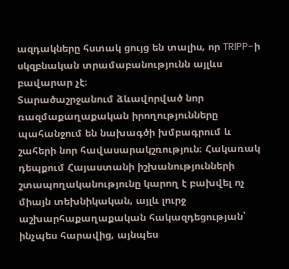ազդակները հստակ ցույց են տալիս, որ TRIPP-ի սկզբնական տրամաբանությունն այլևս բավարար չէ։
Տարածաշրջանում ձևավորված նոր ռազմաքաղաքական իրողությունները պահանջում են նախագծի խմբագրում և շահերի նոր հավասարակշռություն։ Հակառակ դեպքում Հայաստանի իշխանությունների շտապողականությունը կարող է բախվել ոչ միայն տեխնիկական, այլև լուրջ աշխարհաքաղաքական հակազդեցության՝ ինչպես հարավից, այնպես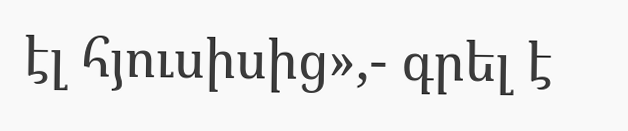էլ հյուսիսից»,- գրել է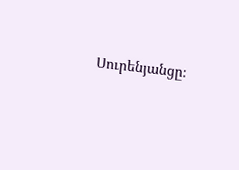Սուրենյանցը։